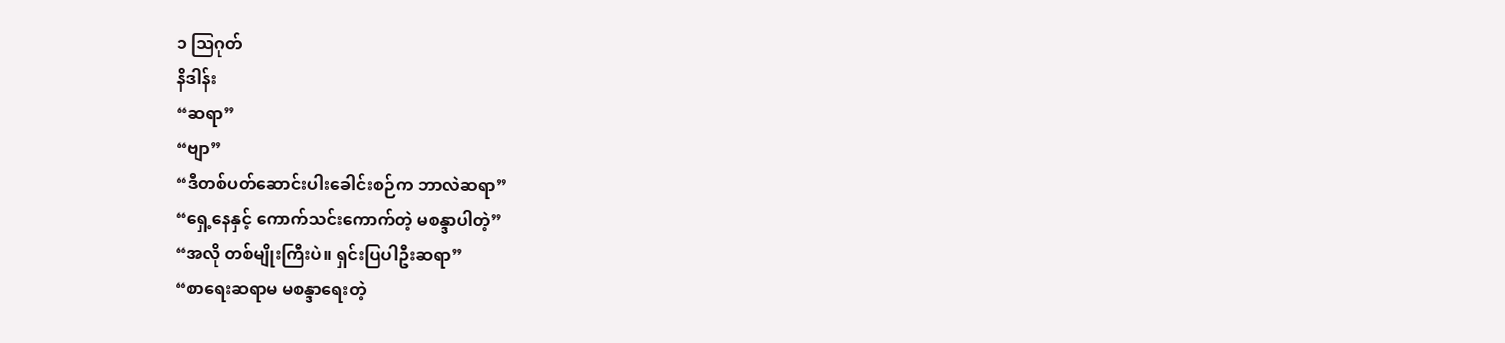၁ ဩဂုတ်
နိဒါန်း
“ဆရာ”
“ဗျာ”
“ဒီတစ်ပတ်ဆောင်းပါးခေါင်းစဉ်က ဘာလဲဆရာ”
“ရှေ့နေနှင့် ကောက်သင်းကောက်တဲ့ မစန္ဒာပါတဲ့”
“အလို တစ်မျိုးကြီးပဲ။ ရှင်းပြပါဦးဆရာ”
“စာရေးဆရာမ မစန္ဒာရေးတဲ့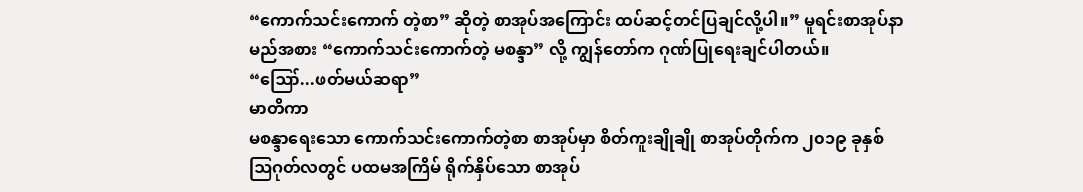“ကောက်သင်းကောက် တဲ့စာ” ဆိုတဲ့ စာအုပ်အကြောင်း ထပ်ဆင့်တင်ပြချင်လို့ပါ။” မူရင်းစာအုပ်နာမည်အစား “ကောက်သင်းကောက်တဲ့ မစန္ဒာ” လို့ ကျွန်တော်က ဂုဏ်ပြုရေးချင်ပါတယ်။
“ဪ...ဖတ်မယ်ဆရာ”
မာတိကာ
မစန္ဒာရေးသော ကောက်သင်းကောက်တဲ့စာ စာအုပ်မှာ စိတ်ကူးချိုချို စာအုပ်တိုက်က ၂၀၁၉ ခုနှစ် ဩဂုတ်လတွင် ပထမအကြိမ် ရိုက်နှိပ်သော စာအုပ်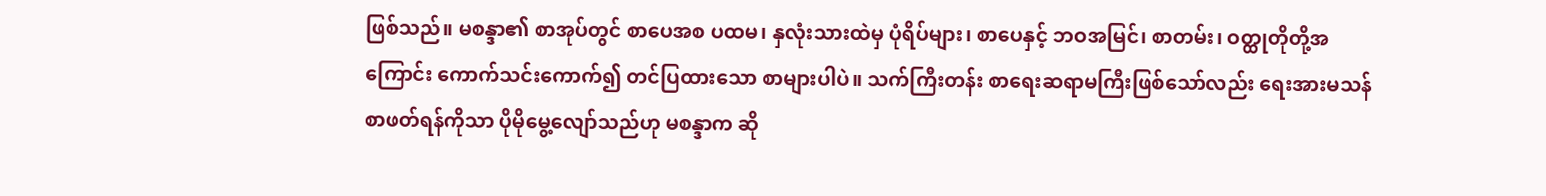ဖြစ်သည်။ မစန္ဒာ၏ စာအုပ်တွင် စာပေအစ ပထမ၊ နှလုံးသားထဲမှ ပုံရိပ်များ၊ စာပေနှင့် ဘဝအမြင်၊ စာတမ်း၊ ဝတ္ထုတိုတို့အကြောင်း ကောက်သင်းကောက်၍ တင်ပြထားသော စာများပါပဲ။ သက်ကြီးတန်း စာရေးဆရာမကြီးဖြစ်သော်လည်း ရေးအားမသန် စာဖတ်ရန်ကိုသာ ပိုမိုမွေ့လျော်သည်ဟု မစန္ဒာက ဆို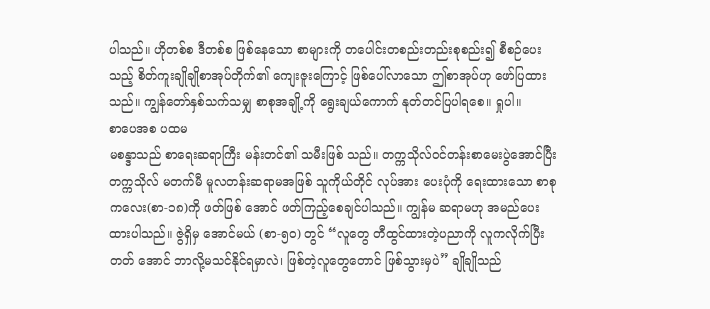ပါသည်။ ဟိုတစ်စ ဒီတစ်စ ဖြစ်နေသော စာများကို တပေါင်းတစည်းတည်းစုစည်း၍ စီစဉ်ပေး သည့် စိတ်ကူးချိုချိုစာအုပ်တိုက်၏ ကျေးဇူးကြောင့် ဖြစ်ပေါ်လာသော ဤစာအုပ်ဟု ဖော်ပြထားသည်။ ကျွန်တော်နှစ်သက်သမျှ စာစုအချို့ကို ရွေးချယ်ကောက် နုတ်တင်ပြပါရစေ။ ရှုပါ။
စာပေအစ ပထမ
မစန္ဒာသည် စာရေးဆရာကြီး မန်းတင်၏ သမီးဖြစ် သည်။ တက္ကသိုလ်ဝင်တန်းစာမေးပွဲအောင်ပြီး တက္ကသိုလ် မတက်မီ မူလတန်းဆရာမအဖြစ် သူကိုယ်တိုင် လုပ်အား ပေးပုံကို ရေးထားသော စာစုကလေး(စာ-၁၈)ကို ဖတ်ဖြစ် အောင် ဖတ်ကြည့်စေချင်ပါသည်။ ကျွန်မ ဆရာမဟု အမည်ပေးထားပါသည်။ ဇွဲရှိမှ အောင်မယ် (စာ-၅၀) တွင် “လူတွေ တီထွင်ထားတဲ့ပညာကို လူကလိုက်ပြီး တတ် အောင် ဘာလို့မသင်နိုင်ရမှာလဲ၊ ဖြစ်တဲ့လူတွေတောင် ဖြစ်သွားမှပဲ” ချိုချိုသည်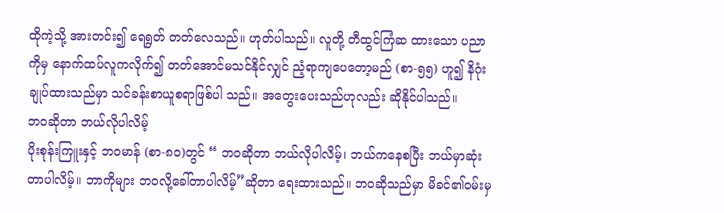ထိုကဲ့သို့ အားတင်း၍ ရေရွတ် တတ်လေသည်။ ဟုတ်ပါသည်။ လူတို့ တီထွင်ကြံဆ ထားသော ပညာကိုမှ နောက်ထပ်လူကလိုက်၍ တတ်အောင်မသင်နိုင်လျှင် ညံ့ရာကျပေတော့မည် (စာ-၅၅) ဟူ၍ နိဂုံးချုပ်ထားသည်မှာ သင်ခန်းစာယူစရာဖြစ်ပါ သည်။ အတွေးပေးသည်ဟုလည်း ဆိုနိုင်ပါသည်။
ဘဝဆိုတာ ဘယ်လိုပါလိမ့်
ပိုးစုန်းကြူးနှင့် ဘဝမာန် (စာ-၈၀)တွင် “ ဘဝဆိုတာ ဘယ်လိုပါလိမ့်၊ ဘယ်ကနေစပြီး ဘယ်မှာဆုံးတာပါလိမ့်။ ဘာကိုများ ဘဝလို့ခေါ်တာပါလိမ့်”ဆိုတာ ရေးထားသည်။ ဘဝဆိုသည်မှာ မိခင်၏ဝမ်းမှ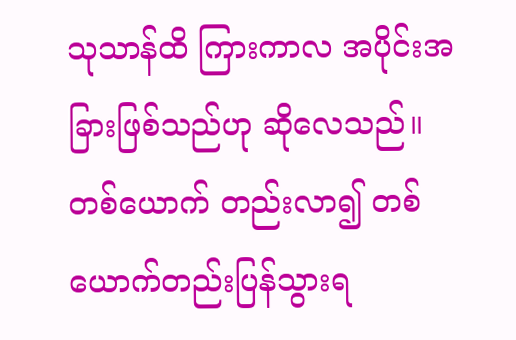သုသာန်ထိ ကြားကာလ အပိုင်းအခြားဖြစ်သည်ဟု ဆိုလေသည်။ တစ်ယောက် တည်းလာ၍ တစ်ယောက်တည်းပြန်သွားရ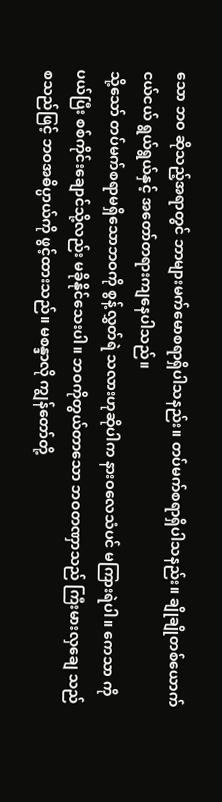သော ဘဝ ဆိုသည့်အရာတွင် ဘာများမက်မောစရာရှိပါသနည်း။ တပ်မက်စရာရှိပါသနည်း။ ချိုချိုတစ်ယောက် ငယ်ငယ် ရွယ်ရွယ်နှင့် အတော်တရားကျနေပါသည်။
သို့သော် တပ်မက်စရာမရှိသောဘဝကို စွန့်လွှတ်ရဲ သလားဟုဆိုပါက နားဝလေသံပင် မကြားရဲပါ။ ကေသာ ကိုပယ်ပြီး စစ်ကိုင်းချောင်သို့လည်း မခိုနိုင်သေးပါ။ ဘဝကိုတွယ်တာသော ဘဝတဏှာသည် ကြီးမားလှချေ သည် စသည်ဖြင့် ဘဝအဓိပ္ပာယ်ကို ဖွင့်ထားသည်။ မစန္ဒာလို ကျွန်တော်တို့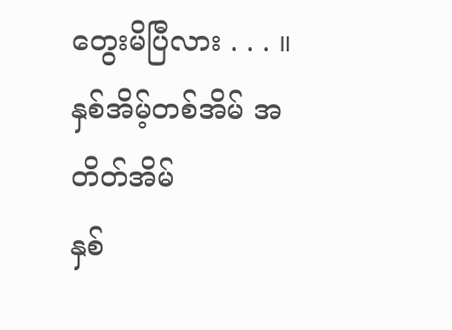တွေးမိပြီလား . . . ။
နှစ်အိမ့်တစ်အိမ် အတိတ်အိမ်
နှစ်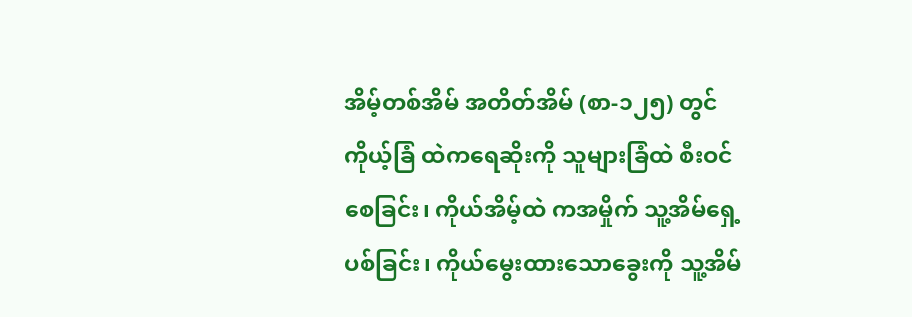အိမ့်တစ်အိမ် အတိတ်အိမ် (စာ-၁၂၅) တွင် ကိုယ့်ခြံ ထဲကရေဆိုးကို သူများခြံထဲ စီးဝင်စေခြင်း၊ ကိုယ်အိမ့်ထဲ ကအမှိုက် သူ့အိမ်ရှေ့ပစ်ခြင်း၊ ကိုယ်မွေးထားသောခွေးကို သူ့အိမ်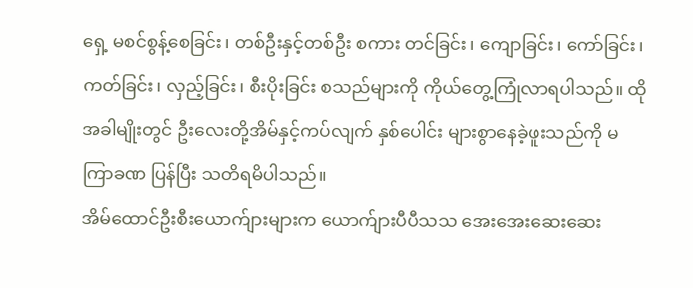ရှေ့ မစင်စွန့်စေခြင်း၊ တစ်ဦးနှင့်တစ်ဦး စကား တင်ခြင်း၊ ကျောခြင်း၊ ကော်ခြင်း၊ ကတ်ခြင်း၊ လှည့်ခြင်း၊ စီးပိုးခြင်း စသည်များကို ကိုယ်တွေ့ကြုံလာရပါသည်။ ထိုအခါမျိုးတွင် ဦးလေးတို့အိမ်နှင့်ကပ်လျက် နှစ်ပေါင်း များစွာနေခဲ့ဖူးသည်ကို မကြာခဏ ပြန်ပြီး သတိရမိပါသည်။
အိမ်ထောင်ဦးစီးယောက်ျားများက ယောက်ျားပီပီသသ အေးအေးဆေးဆေး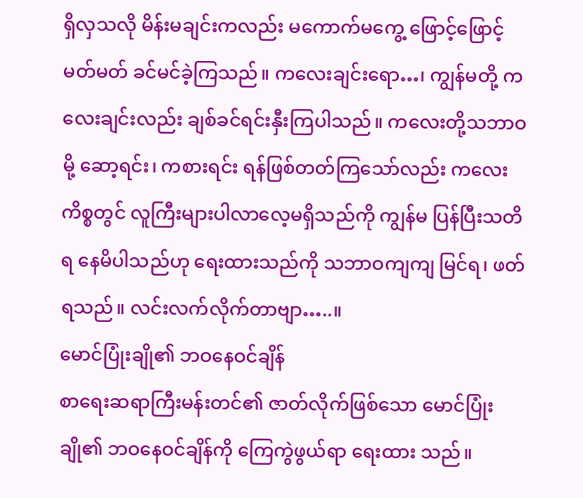ရှိလှသလို မိန်းမချင်းကလည်း မကောက်မကွေ့ ဖြောင့်ဖြောင့်မတ်မတ် ခင်မင်ခဲ့ကြသည်။ ကလေးချင်းရော…၊ ကျွန်မတို့ ကလေးချင်းလည်း ချစ်ခင်ရင်းနှီးကြပါသည်။ ကလေးတို့သဘာဝမို့ ဆော့ရင်း၊ ကစားရင်း ရန်ဖြစ်တတ်ကြသော်လည်း ကလေးကိစ္စတွင် လူကြီးများပါလာလေ့မရှိသည်ကို ကျွန်မ ပြန်ပြီးသတိရ နေမိပါသည်ဟု ရေးထားသည်ကို သဘာဝကျကျ မြင်ရ၊ ဖတ်ရသည်။ လင်းလက်လိုက်တာဗျာ…..။
မောင်ပြုံးချို၏ ဘဝနေဝင်ချိန်
စာရေးဆရာကြီးမန်းတင်၏ ဇာတ်လိုက်ဖြစ်သော မောင်ပြုံးချို၏ ဘဝနေဝင်ချိန်ကို ကြေကွဲဖွယ်ရာ ရေးထား သည်။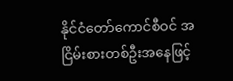နိုင်ငံတော်ကောင်စီဝင် အငြိမ်းစားတစ်ဦးအနေဖြင့်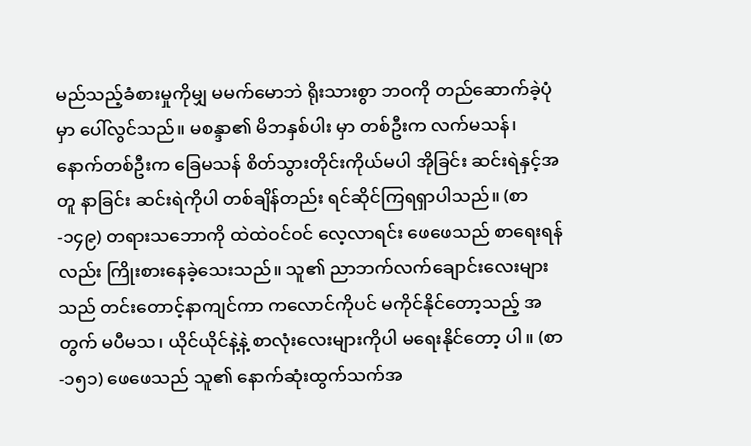မည်သည့်ခံစားမှုကိုမျှ မမက်မောဘဲ ရိုးသားစွာ ဘဝကို တည်ဆောက်ခဲ့ပုံမှာ ပေါ်လွင်သည်။ မစန္ဒာ၏ မိဘနှစ်ပါး မှာ တစ်ဦးက လက်မသန်၊ နောက်တစ်ဦးက ခြေမသန် စိတ်သွားတိုင်းကိုယ်မပါ အိုခြင်း ဆင်းရဲနှင့်အတူ နာခြင်း ဆင်းရဲကိုပါ တစ်ချိန်တည်း ရင်ဆိုင်ကြရရှာပါသည်။ (စာ-၁၄၉) တရားသဘောကို ထဲထဲဝင်ဝင် လေ့လာရင်း ဖေဖေသည် စာရေးရန်လည်း ကြိုးစားနေခဲ့သေးသည်။ သူ၏ ညာဘက်လက်ချောင်းလေးများသည် တင်းတောင့်နာကျင်ကာ ကလောင်ကိုပင် မကိုင်နိုင်တော့သည့် အတွက် မပီမသ၊ ယိုင်ယိုင်နဲ့နဲ့ စာလုံးလေးများကိုပါ မရေးနိုင်တော့ ပါ။ (စာ-၁၅၁) ဖေဖေသည် သူ၏ နောက်ဆုံးထွက်သက်အ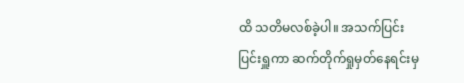ထိ သတိမလစ်ခဲ့ပါ။ အသက်ပြင်းပြင်းရှူကာ ဆက်တိုက်ရှုမှတ်နေရင်းမှ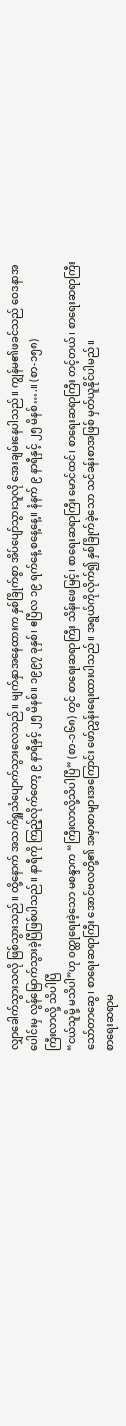လျှာခေါက်သွားသလို ဖြစ်သွားသည်။ ထို့နောက် အသက်ရှူသံပျောက်သွားလေသည်။ မျက်နှာအနေထားက နှစ်ခြိုက်စွာ အိပ်ပျော်သွားသူလို အေးချမ်းနေပါသည်။ ကျွန်မ၏ဖခင်သည် ဝေဒနာအပေါင်းမှ လွန်မြောက်သွားခဲ့ပြီဖြစ်ပါသည်။ နာရီကို ကြည့်လိုက်တော့ ၉ နာရီနှင့် ၂၅ မိနစ်။ ၁၉၉၇ ခုနှစ်၊ ဧပြီလ ၁၉ ရက်နေ့ စနေ့နေ့။ နံနက် ၉ နာရီနှင့် ၂၅ မိနစ်….။ (စာ-၁၅၈)
ကြီးလာလို့ သိပါပြီ
“ငယ်သူမို့ မသိပါ”ဟု ဝတ္ထုရေးခဲ့သော မစန္ဒာက “ကြီးလာလို့သိပါပြီ” (စာ-၁၆၈) တွင် စာရေးဆရာကြီး သိန်းဖေမြင့်၊ စာရေးဆရာကြီး မောင်ထင်၊ စာရေးဆရာကြီး တင့်တယ်၊ စာရေးဆရာကြီးသော်တာဆွေ၊ စာရေးဆရာကြီး အောင်ဗလတို့၏ အမှာစာများအကြောင်း ဖော်ညွှန်းရေးထားပါသည်။ အရွယ်ကိုလိုက်၍ နှစ်ခြိုက်ခဲ့သော သင်ခန်းစာအဖြစ် မှတ်ယူနိုင်ပါမည်။
စာရေးဆရာမ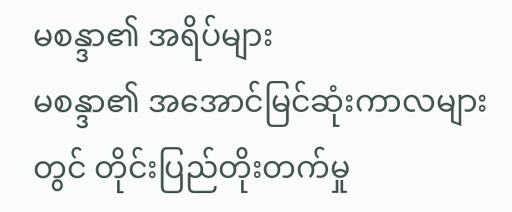မစန္ဒာ၏ အရိပ်များ
မစန္ဒာ၏ အအောင်မြင်ဆုံးကာလများတွင် တိုင်းပြည်တိုးတက်မှု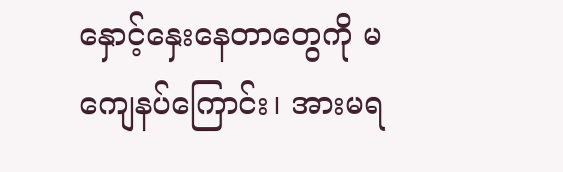နှောင့်နှေးနေတာတွေကို မကျေနပ်ကြောင်း၊ အားမရ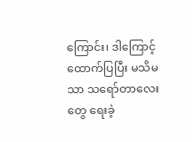ကြောင်း၊ ဒါကြောင့် ထောက်ပြပြီး မသိမသာ သရော်တာလေးတွေ ရေးခဲ့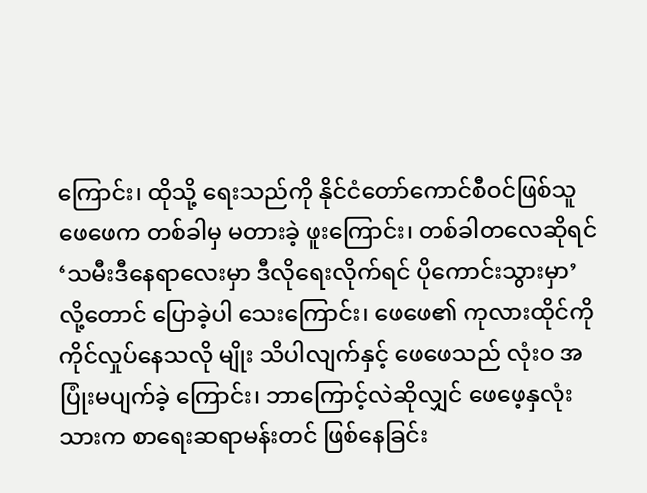ကြောင်း၊ ထိုသို့ ရေးသည်ကို နိုင်ငံတော်ကောင်စီဝင်ဖြစ်သူ ဖေဖေက တစ်ခါမှ မတားခဲ့ ဖူးကြောင်း၊ တစ်ခါတလေဆိုရင် ‘သမီးဒီနေရာလေးမှာ ဒီလိုရေးလိုက်ရင် ပိုကောင်းသွားမှာ’လို့တောင် ပြောခဲ့ပါ သေးကြောင်း၊ ဖေဖေ၏ ကုလားထိုင်ကို ကိုင်လှုပ်နေသလို မျိုး သိပါလျက်နှင့် ဖေဖေသည် လုံးဝ အပြုံးမပျက်ခဲ့ ကြောင်း၊ ဘာကြောင့်လဲဆိုလျှင် ဖေဖေ့နှလုံးသားက စာရေးဆရာမန်းတင် ဖြစ်နေခြင်း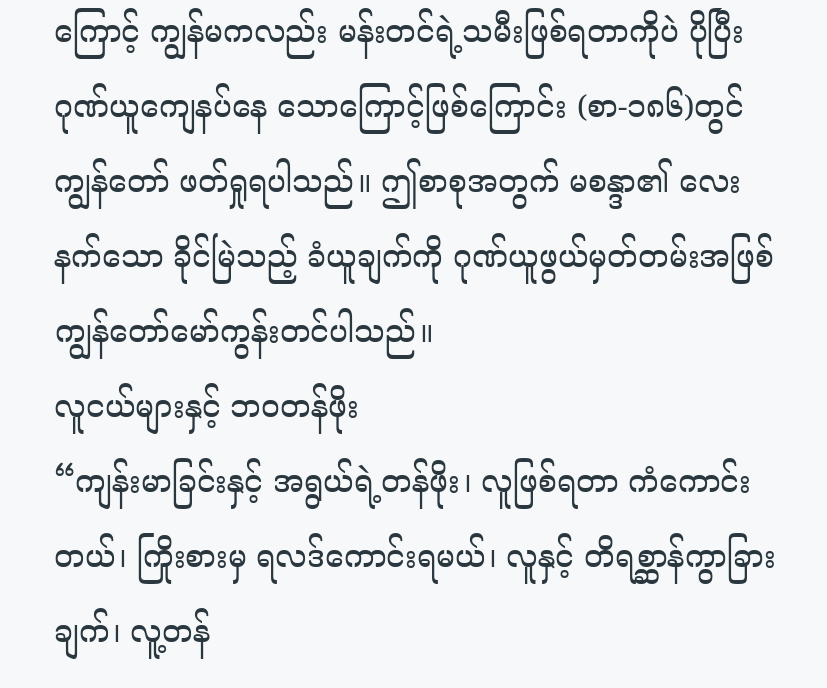ကြောင့် ကျွန်မကလည်း မန်းတင်ရဲ့သမီးဖြစ်ရတာကိုပဲ ပိုပြီး ဂုဏ်ယူကျေနပ်နေ သောကြောင့်ဖြစ်ကြောင်း (စာ-၁၈၆)တွင် ကျွန်တော် ဖတ်ရှုရပါသည်။ ဤစာစုအတွက် မစန္ဒာ၏ လေးနက်သော ခိုင်မြဲသည့် ခံယူချက်ကို ဂုဏ်ယူဖွယ်မှတ်တမ်းအဖြစ် ကျွန်တော်မော်ကွန်းတင်ပါသည်။
လူငယ်များနှင့် ဘဝတန်ဖိုး
“ကျန်းမာခြင်းနှင့် အရွယ်ရဲ့တန်ဖိုး၊ လူဖြစ်ရတာ ကံကောင်းတယ်၊ ကြိုးစားမှ ရလဒ်ကောင်းရမယ်၊ လူနှင့် တိရစ္ဆာန်ကွာခြားချက်၊ လူ့တန်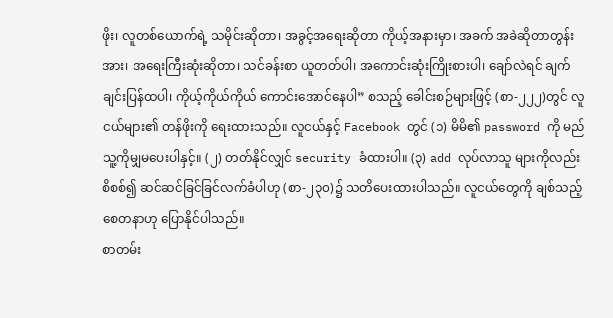ဖိုး၊ လူတစ်ယောက်ရဲ့ သမိုင်းဆိုတာ၊ အခွင့်အရေးဆိုတာ ကိုယ့်အနားမှာ၊ အခက် အခဲဆိုတာတွန်းအား၊ အရေးကြီးဆုံးဆိုတာ၊ သင်ခန်းစာ ယူတတ်ပါ၊ အကောင်းဆုံးကြိုးစားပါ၊ ချော်လဲရင် ချက်ချင်းပြန်ထပါ၊ ကိုယ့်ကိုယ်ကိုယ် ကောင်းအောင်နေပါ” စသည့် ခေါင်းစဉ်များဖြင့် (စာ-၂၂၂)တွင် လူငယ်များ၏ တန်ဖိုးကို ရေးထားသည်။ လူငယ်နှင့် Facebook တွင် (၁) မိမိ၏ password ကို မည်သူ့ကိုမျှမပေးပါနှင့်။ (၂) တတ်နိုင်လျှင် security ခံထားပါ။ (၃) add လုပ်လာသူ များကိုလည်း စိစစ်၍ ဆင်ဆင်ခြင်ခြင်လက်ခံပါဟု (စာ-၂၃၀)၌ သတိပေးထားပါသည်။ လူငယ်တွေကို ချစ်သည့်စေတနာဟု ပြောနိုင်ပါသည်။
စာတမ်း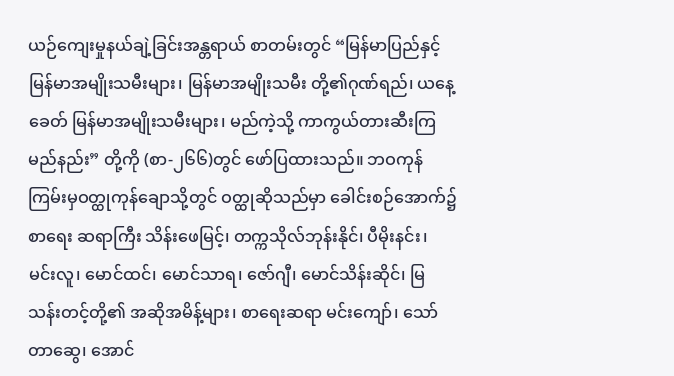ယဉ်ကျေးမှုနယ်ချဲ့ခြင်းအန္တရာယ် စာတမ်းတွင် “မြန်မာပြည်နှင့်မြန်မာအမျိုးသမီးများ၊ မြန်မာအမျိုးသမီး တို့၏ဂုဏ်ရည်၊ ယနေ့ခေတ် မြန်မာအမျိုးသမီးများ၊ မည်ကဲ့သို့ ကာကွယ်တားဆီးကြမည်နည်း” တို့ကို (စာ-၂၆၆)တွင် ဖော်ပြထားသည်။ ဘဝကုန်ကြမ်းမှဝတ္ထုကုန်ချောသို့တွင် ဝတ္ထုဆိုသည်မှာ ခေါင်းစဉ်အောက်၌ စာရေး ဆရာကြီး သိန်းဖေမြင့်၊ တက္ကသိုလ်ဘုန်းနိုင်၊ ပီမိုးနင်း၊ မင်းလူ၊ မောင်ထင်၊ မောင်သာရ၊ ဇော်ဂျီ၊ မောင်သိန်းဆိုင်၊ မြသန်းတင့်တို့၏ အဆိုအမိန့်များ၊ စာရေးဆရာ မင်းကျော်၊ သော်တာဆွေ၊ အောင်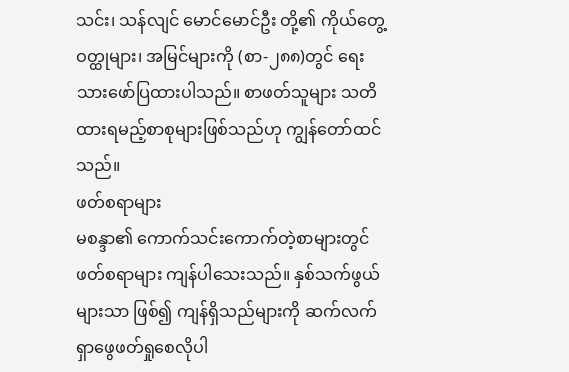သင်း၊ သန်လျင် မောင်မောင်ဦး တို့၏ ကိုယ်တွေ့ဝတ္ထုများ၊ အမြင်များကို (စာ-၂၈၈)တွင် ရေးသားဖော်ပြထားပါသည်။ စာဖတ်သူများ သတိ ထားရမည့်စာစုများဖြစ်သည်ဟု ကျွန်တော်ထင်သည်။
ဖတ်စရာများ
မစန္ဒာ၏ ကောက်သင်းကောက်တဲ့စာများတွင် ဖတ်စရာများ ကျန်ပါသေးသည်။ နှစ်သက်ဖွယ်များသာ ဖြစ်၍ ကျန်ရှိသည်များကို ဆက်လက်ရှာဖွေဖတ်ရှုစေလိုပါ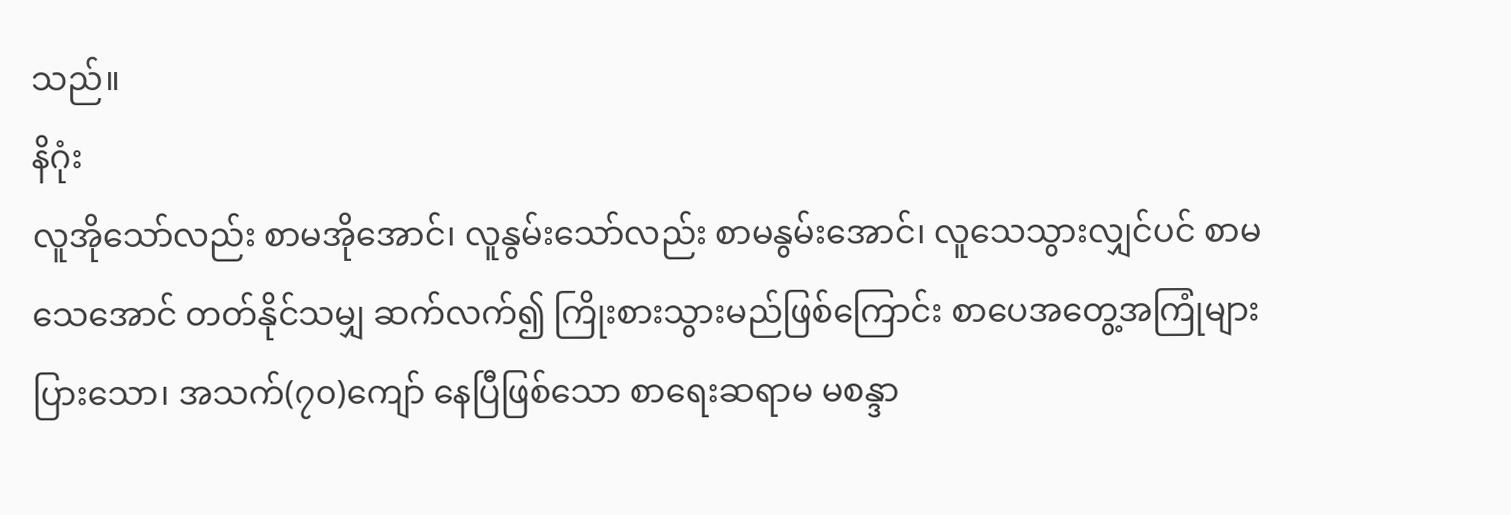သည်။
နိဂုံး
လူအိုသော်လည်း စာမအိုအောင်၊ လူနွမ်းသော်လည်း စာမနွမ်းအောင်၊ လူသေသွားလျှင်ပင် စာမသေအောင် တတ်နိုင်သမျှ ဆက်လက်၍ ကြိုးစားသွားမည်ဖြစ်ကြောင်း စာပေအတွေ့အကြုံများပြားသော၊ အသက်(၇၀)ကျော် နေပြီဖြစ်သော စာရေးဆရာမ မစန္ဒာ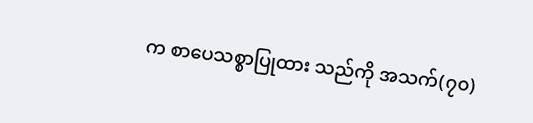က စာပေသစ္စာပြုထား သည်ကို အသက်(၇၀)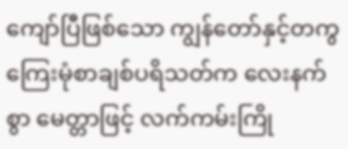ကျော်ပြီဖြစ်သော ကျွန်တော်နှင့်တကွ ကြေးမုံစာချစ်ပရိသတ်က လေးနက်စွာ မေတ္တာဖြင့် လက်ကမ်းကြို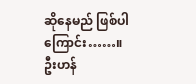ဆိုနေမည် ဖြစ်ပါကြောင်း……။
ဦးဟန်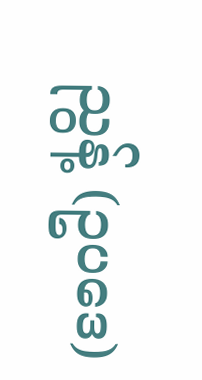ညွန့် (ဥပဒေ)